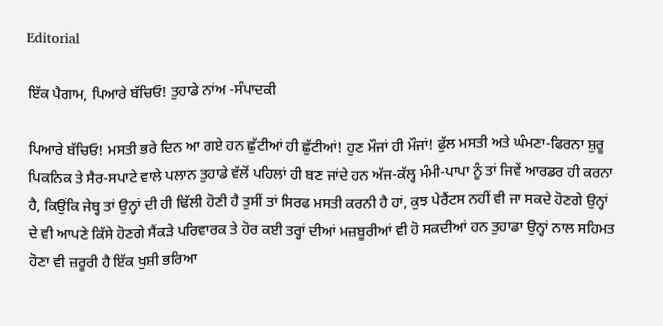Editorial

ਇੱਕ ਪੈਗਾਮ, ਪਿਆਰੇ ਬੱਚਿਓ! ਤੁਹਾਡੇ ਨਾਂਅ -ਸੰਪਾਦਕੀ

ਪਿਆਰੇ ਬੱਚਿਓ! ਮਸਤੀ ਭਰੇ ਦਿਨ ਆ ਗਏ ਹਨ ਛੁੱਟੀਆਂ ਹੀ ਛੁੱਟੀਆਂ! ਹੁਣ ਮੌਜਾਂ ਹੀ ਮੌਜਾਂ! ਫੁੱਲ ਮਸਤੀ ਅਤੇ ਘੰਮਣਾ-ਫਿਰਨਾ ਸ਼ੁਰੂ ਪਿਕਨਿਕ ਤੇ ਸੈਰ-ਸਪਾਟੇ ਵਾਲੇ ਪਲਾਨ ਤੁਹਾਡੇ ਵੱਲੋਂ ਪਹਿਲਾਂ ਹੀ ਬਣ ਜਾਂਦੇ ਹਨ ਅੱਜ-ਕੱਲ੍ਹ ਮੰਮੀ-ਪਾਪਾ ਨੂੰ ਤਾਂ ਜਿਵੇਂ ਆਰਡਰ ਹੀ ਕਰਨਾ ਹੈ, ਕਿਉਂਕਿ ਜੇਬ੍ਹ ਤਾਂ ਉਨ੍ਹਾਂ ਦੀ ਹੀ ਢਿੱਲੀ ਹੋਣੀ ਹੈ ਤੁਸੀਂ ਤਾਂ ਸਿਰਫ ਮਸਤੀ ਕਰਨੀ ਹੈ ਹਾਂ, ਕੁਝ ਪੇਰੈਂਟਸ ਨਹੀਂ ਵੀ ਜਾ ਸਕਦੇ ਹੋਣਗੇ ਉਨ੍ਹਾਂ ਦੇ ਵੀ ਆਪਣੇ ਕਿੱਸੇ ਹੋਣਗੇ ਸੈਂਕੜੇ ਪਰਿਵਾਰਕ ਤੇ ਹੋਰ ਕਈ ਤਰ੍ਹਾਂ ਦੀਆਂ ਮਜ਼ਬੂਰੀਆਂ ਵੀ ਹੋ ਸਕਦੀਆਂ ਹਨ ਤੁਹਾਡਾ ਉਨ੍ਹਾਂ ਨਾਲ ਸਹਿਮਤ ਹੋਣਾ ਵੀ ਜ਼ਰੂਰੀ ਹੈ ਇੱਕ ਖੁਸ਼ੀ ਭਰਿਆ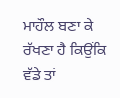ਮਾਹੌਲ ਬਣਾ ਕੇ ਰੱਖਣਾ ਹੈ ਕਿਉਂਕਿ ਵੱਡੇ ਤਾਂ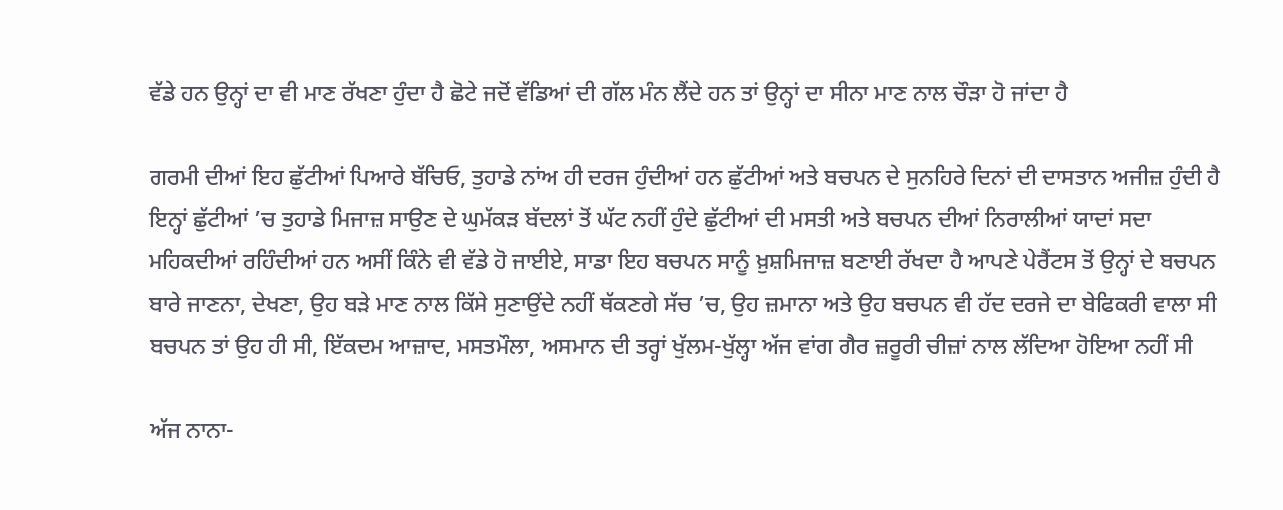ਵੱਡੇ ਹਨ ਉਨ੍ਹਾਂ ਦਾ ਵੀ ਮਾਣ ਰੱਖਣਾ ਹੁੰਦਾ ਹੈ ਛੋਟੇ ਜਦੋਂ ਵੱਡਿਆਂ ਦੀ ਗੱਲ ਮੰਨ ਲੈਂਦੇ ਹਨ ਤਾਂ ਉਨ੍ਹਾਂ ਦਾ ਸੀਨਾ ਮਾਣ ਨਾਲ ਚੌੜਾ ਹੋ ਜਾਂਦਾ ਹੈ

ਗਰਮੀ ਦੀਆਂ ਇਹ ਛੁੱਟੀਆਂ ਪਿਆਰੇ ਬੱਚਿਓ, ਤੁਹਾਡੇ ਨਾਂਅ ਹੀ ਦਰਜ ਹੁੰਦੀਆਂ ਹਨ ਛੁੱਟੀਆਂ ਅਤੇ ਬਚਪਨ ਦੇ ਸੁਨਹਿਰੇ ਦਿਨਾਂ ਦੀ ਦਾਸਤਾਨ ਅਜੀਜ਼ ਹੁੰਦੀ ਹੈ ਇਨ੍ਹਾਂ ਛੁੱਟੀਆਂ ’ਚ ਤੁਹਾਡੇ ਮਿਜਾਜ਼ ਸਾਉਣ ਦੇ ਘੁਮੱਕੜ ਬੱਦਲਾਂ ਤੋਂ ਘੱਟ ਨਹੀਂ ਹੁੰਦੇ ਛੁੱਟੀਆਂ ਦੀ ਮਸਤੀ ਅਤੇ ਬਚਪਨ ਦੀਆਂ ਨਿਰਾਲੀਆਂ ਯਾਦਾਂ ਸਦਾ ਮਹਿਕਦੀਆਂ ਰਹਿੰਦੀਆਂ ਹਨ ਅਸੀਂ ਕਿੰਨੇ ਵੀ ਵੱਡੇ ਹੋ ਜਾਈਏ, ਸਾਡਾ ਇਹ ਬਚਪਨ ਸਾਨੂੰ ਖ਼ੁਸ਼ਮਿਜਾਜ਼ ਬਣਾਈ ਰੱਖਦਾ ਹੈ ਆਪਣੇ ਪੇਰੈਂਟਸ ਤੋਂ ਉਨ੍ਹਾਂ ਦੇ ਬਚਪਨ ਬਾਰੇ ਜਾਣਨਾ, ਦੇਖਣਾ, ਉਹ ਬੜੇ ਮਾਣ ਨਾਲ ਕਿੱਸੇ ਸੁਣਾਉਂਦੇ ਨਹੀਂ ਥੱਕਣਗੇ ਸੱਚ ’ਚ, ਉਹ ਜ਼ਮਾਨਾ ਅਤੇ ਉਹ ਬਚਪਨ ਵੀ ਹੱਦ ਦਰਜੇ ਦਾ ਬੇਫਿਕਰੀ ਵਾਲਾ ਸੀ ਬਚਪਨ ਤਾਂ ਉਹ ਹੀ ਸੀ, ਇੱਕਦਮ ਆਜ਼ਾਦ, ਮਸਤਮੌਲਾ, ਅਸਮਾਨ ਦੀ ਤਰ੍ਹਾਂ ਖੁੱਲਮ-ਖੁੱਲ੍ਹਾ ਅੱਜ ਵਾਂਗ ਗੈਰ ਜ਼ਰੂਰੀ ਚੀਜ਼ਾਂ ਨਾਲ ਲੱਦਿਆ ਹੋਇਆ ਨਹੀਂ ਸੀ

ਅੱਜ ਨਾਨਾ-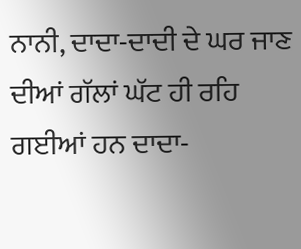ਨਾਨੀ, ਦਾਦਾ-ਦਾਦੀ ਦੇ ਘਰ ਜਾਣ ਦੀਆਂ ਗੱਲਾਂ ਘੱਟ ਹੀ ਰਹਿ ਗਈਆਂ ਹਨ ਦਾਦਾ-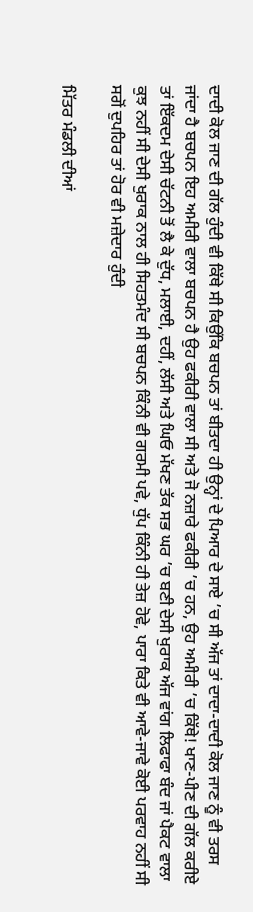ਦਾਦੀ ਕੋਲ ਜਾਣ ਦੀ ਗੱਲ ਹੁੰਦੀ ਵੀ ਕਿੱਥੇ ਸੀ ਕਿਉਂਕਿ ਬਚਪਨ ਤਾਂ ਬੀਤਦਾ ਹੀ ਉਨ੍ਹਾਂ ਦੇ ਪਿਆਰ ਦੇ ਸਾਏ ’ਚ ਸੀ ਅੱਜ ਤਾਂ ਦਾਦਾ-ਦਾਦੀ ਕੋਲ ਜਾਣ ਨੂੰ ਵੀ ਤਰਸ ਜਾਂਦਾ ਹੈ ਬਚਪਨ ਇਹ ਅਮੀਰੀ ਵਾਲਾ ਬਚਪਨ ਹੈ ਉਹ ਫਕੀਰੀ ਵਾਲਾ ਸੀ ਅਤੇ ਜੋ ਨਜ਼ਾਰੇ ਫਕੀਰੀ ’ਚ ਹਨ, ਉਹ ਅਮੀਰੀ ’ਚ ਕਿੱਥੇ! ਖਾਣ-ਪੀਣ ਦੀ ਗੱਲ ਕਰੀਏ ਤਾਂ ਇੱਕਦਮ ਦੇਸੀ ਚੱਟਨੀ ਤੋਂ ਲੈ ਕੇ ਦੁੱਧ, ਮਲਾਈ, ਦਹੀਂ, ਲੱਸੀ ਅਤੇ ਘਿਓ ਮੱਖਣ ਤੱਕ ਸਭ ਘਰ ’ਚ ਬਣੀ ਦੇਸੀ ਖੁਰਾਕ ਅੱਜ ਵਾਂਗ ਲਿਫਾਫਾ ਬੰਦ ਜਾਂ ਪੈਕਟ ਵਾਲਾ ਕੁਝ ਨਹੀਂ ਸੀ ਦੇਸੀ ਖੁਰਾਕ ਨਾਲ ਹੀ ਸਿਹਤਮੰਦ ਸੀ ਬਚਪਨ ਕਿੰਨੀ ਵੀ ਗਰਮੀ ਪਵੇ, ਧੁੱਪ ਕਿੰਨੀ ਹੀ ਤੇਜ਼ ਹੋਵੇ, ਪਾਰਾ ਕਿਤੇ ਵੀ ਆਵੇ-ਜਾਵੇ ਕੋਈ ਪਰਵਾਹ ਨਹੀਂ ਸੀ ਸਗੋਂ ਦੁਪਹਿਰ ਤਾਂ ਹੋਰ ਵੀ ਮਜ਼ੇਦਾਰ ਹੁੰਦੀ

ਮਿੱਤਰ ਮੰਡਲੀ ਦੀਆਂ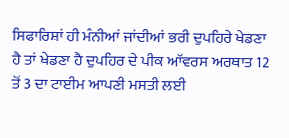ਸਿਫਾਰਿਸ਼ਾਂ ਹੀ ਮੰਨੀਆਂ ਜਾਂਦੀਆਂ ਭਰੀ ਦੁਪਹਿਰੇ ਖੇਡਣਾ ਹੈ ਤਾਂ ਖੇਡਣਾ ਹੈ ਦੁਪਹਿਰ ਦੇ ਪੀਕ ਆੱਵਰਸ ਅਰਥਾਤ 12 ਤੋਂ 3 ਦਾ ਟਾਈਮ ਆਪਣੀ ਮਸਤੀ ਲਈ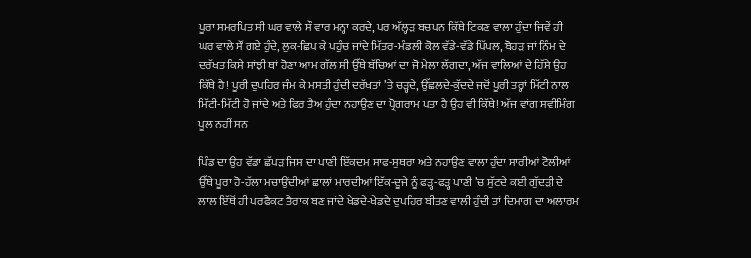ਪੂਰਾ ਸਮਰਪਿਤ ਸੀ ਘਰ ਵਾਲੇ ਸੌ ਵਾਰ ਮਨ੍ਹਾ ਕਰਦੇ, ਪਰ ਅੱਲ੍ਹੜ ਬਚਪਨ ਕਿੱਥੇ ਟਿਕਣ ਵਾਲਾ ਹੁੰਦਾ ਜਿਵੇਂ ਹੀ ਘਰ ਵਾਲੇ ਸੌਂ ਗਏ ਹੁੰਦੇ, ਲੁਕ-ਛਿਪ ਕੇ ਪਹੁੰਚ ਜਾਂਦੇ ਮਿੱਤਰ-ਮੰਡਲੀ ਕੋਲ ਵੱਡੇ-ਵੱਡੇ ਪਿੱਪਲ, ਬੋਹੜ ਜਾਂ ਨਿੰਮ ਦੇ ਦਰੱਖਤ ਕਿਸੇ ਸਾਂਝੀ ਥਾਂ ਹੋਣਾ ਆਮ ਗੱਲ ਸੀ ਉੱਥੇ ਬੱਚਿਆਂ ਦਾ ਜੋ ਮੇਲਾ ਲੱਗਦਾ, ਅੱਜ ਵਾਲਿਆਂ ਦੇ ਹਿੱਸੇ ਉਹ ਕਿੱਥੇ ਹੈ! ਪੂਰੀ ਦੁਪਹਿਰ ਜੰਮ ਕੇ ਮਸਤੀ ਹੁੰਦੀ ਦਰੱਖਤਾਂ ’ਤੇ ਚੜ੍ਹਦੇ, ਉੱਛਲਦੇ-ਕੁੱਦਦੇ ਜਦੋਂ ਪੂਰੀ ਤਰ੍ਹਾਂ ਮਿੱਟੀ ਨਾਲ ਮਿੱਟੀ-ਮਿੱਟੀ ਹੋ ਜਾਂਦੇ ਅਤੇ ਫਿਰ ਤੈਅ ਹੁੰਦਾ ਨਹਾਉਣ ਦਾ ਪ੍ਰੋਗਰਾਮ ਪਤਾ ਹੈ ਉਹ ਵੀ ਕਿੱਥੇ! ਅੱਜ ਵਾਂਗ ਸਵੀਮਿੰਗ ਪੂਲ ਨਹੀਂ ਸਨ

ਪਿੰਡ ਦਾ ਉਹ ਵੱਡਾ ਛੱਪੜ ਜਿਸ ਦਾ ਪਾਣੀ ਇੱਕਦਮ ਸਾਫ-ਸੁਥਰਾ ਅਤੇ ਨਹਾਉਣ ਵਾਲਾ ਹੁੰਦਾ ਸਾਰੀਆਂ ਟੋਲੀਆਂ ਉੱਥੇ ਪੂਰਾ ਹੋ-ਹੱਲਾ ਮਚਾਉਂਦੀਆਂ ਛਾਲਾਂ ਮਾਰਦੀਆਂ ਇੱਕ-ਦੂਜੇ ਨੂੰ ਫੜ੍ਹ-ਫੜ੍ਹ ਪਾਣੀ ’ਚ ਸੁੱਟਦੇ ਕਈ ਗੁੱਦੜੀ ਦੇ ਲਾਲ ਇੱਥੋਂ ਹੀ ਪਰਫੈਕਟ ਤੈਰਾਕ ਬਣ ਜਾਂਦੇ ਖੇਡਦੇ-ਖੇਡਦੇ ਦੁਪਹਿਰ ਬੀਤਣ ਵਾਲੀ ਹੁੰਦੀ ਤਾਂ ਦਿਮਾਗ ਦਾ ਅਲਾਰਮ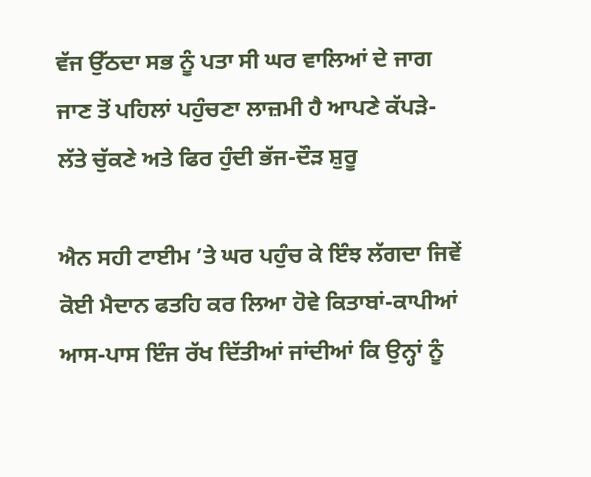ਵੱਜ ਉੱਠਦਾ ਸਭ ਨੂੰ ਪਤਾ ਸੀ ਘਰ ਵਾਲਿਆਂ ਦੇ ਜਾਗ ਜਾਣ ਤੋਂ ਪਹਿਲਾਂ ਪਹੁੰਚਣਾ ਲਾਜ਼ਮੀ ਹੈ ਆਪਣੇ ਕੱਪੜੇ-ਲੱਤੇ ਚੁੱਕਣੇ ਅਤੇ ਫਿਰ ਹੁੰਦੀ ਭੱਜ-ਦੌੜ ਸ਼ੁਰੂ

ਐਨ ਸਹੀ ਟਾਈਮ ’ਤੇ ਘਰ ਪਹੁੰਚ ਕੇ ਇੰਝ ਲੱਗਦਾ ਜਿਵੇਂ ਕੋਈ ਮੈਦਾਨ ਫਤਹਿ ਕਰ ਲਿਆ ਹੋਵੇ ਕਿਤਾਬਾਂ-ਕਾਪੀਆਂ ਆਸ-ਪਾਸ ਇੰਜ ਰੱਖ ਦਿੱਤੀਆਂ ਜਾਂਦੀਆਂ ਕਿ ਉਨ੍ਹਾਂ ਨੂੰ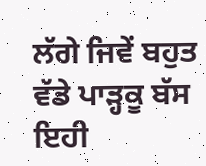ਲੱਗੇ ਜਿਵੇਂ ਬਹੁਤ ਵੱਡੇ ਪਾੜ੍ਹਕੂ ਬੱਸ ਇਹੀ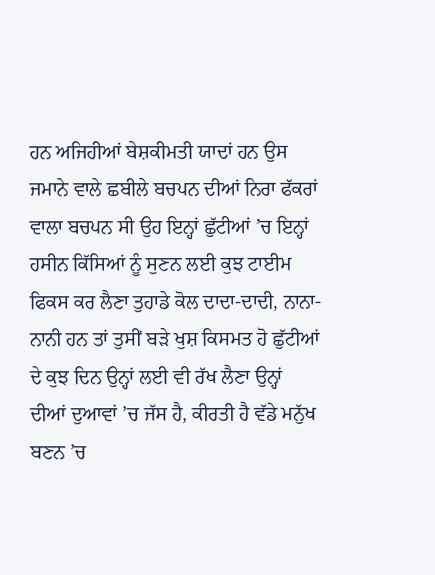ਹਨ ਅਜਿਹੀਆਂ ਬੇਸ਼ਕੀਮਤੀ ਯਾਦਾਂ ਹਨ ਉਸ ਜਮਾਨੇ ਵਾਲੇ ਛਬੀਲੇ ਬਚਪਨ ਦੀਆਂ ਨਿਰਾ ਫੱਕਰਾਂ ਵਾਲਾ ਬਚਪਨ ਸੀ ਉਹ ਇਨ੍ਹਾਂ ਛੁੱਟੀਆਂ ’ਚ ਇਨ੍ਹਾਂ ਹਸੀਨ ਕਿੱਸਿਆਂ ਨੂੰ ਸੁਣਨ ਲਈ ਕੁਝ ਟਾਈਮ ਫਿਕਸ ਕਰ ਲੈਣਾ ਤੁਹਾਡੇ ਕੋਲ ਦਾਦਾ-ਦਾਦੀ, ਨਾਨਾ-ਨਾਨੀ ਹਨ ਤਾਂ ਤੁਸੀਂ ਬੜੇ ਖੁਸ਼ ਕਿਸਮਤ ਹੋ ਛੁੱਟੀਆਂ ਦੇ ਕੁਝ ਦਿਨ ਉਨ੍ਹਾਂ ਲਈ ਵੀ ਰੱਖ ਲੈਣਾ ਉਨ੍ਹਾਂ ਦੀਆਂ ਦੁਆਵਾਂ ’ਚ ਜੱਸ ਹੈ, ਕੀਰਤੀ ਹੈ ਵੱਡੇ ਮਨੁੱਖ ਬਣਨ ’ਚ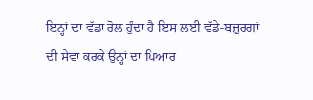ਇਨ੍ਹਾਂ ਦਾ ਵੱਡਾ ਰੋਲ ਹੁੰਦਾ ਹੈ ਇਸ ਲਈ ਵੱਡੇ-ਬਜ਼ੁਰਗਾਂ ਦੀ ਸੇਵਾ ਕਰਕੇ ਉਨ੍ਹਾਂ ਦਾ ਪਿਆਰ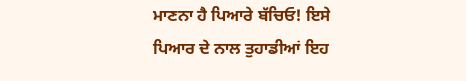ਮਾਣਨਾ ਹੈ ਪਿਆਰੇ ਬੱਚਿਓ! ਇਸੇ ਪਿਆਰ ਦੇ ਨਾਲ ਤੁਹਾਡੀਆਂ ਇਹ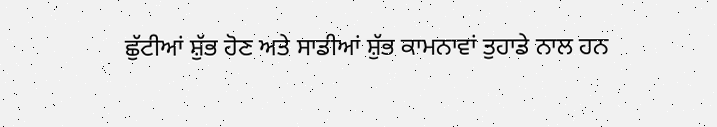ਛੁੱਟੀਆਂ ਸ਼ੁੱਭ ਹੋਣ ਅਤੇ ਸਾਡੀਆਂ ਸ਼ੁੱਭ ਕਾਮਨਾਵਾਂ ਤੁਹਾਡੇ ਨਾਲ ਹਨ